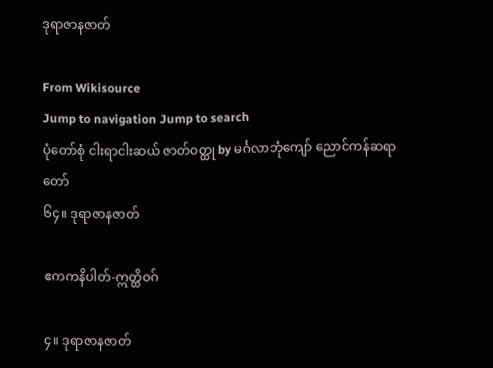ဒုရာဇာနဇာတ်

From Wikisource
Jump to navigation Jump to search
ပုံတော်စုံ ငါးရာငါးဆယ် ဇာတ်ဝတ္ထု by မင်္ဂလာဘုံကျော် ညောင်ကန်ဆရာတော်
၆၄။ ဒုရာဇာနဇာတ်

ဧကကနိပါတ်-ဣတ္ထိဝဂ်

၄။ ဒုရာဇာနဇာတ်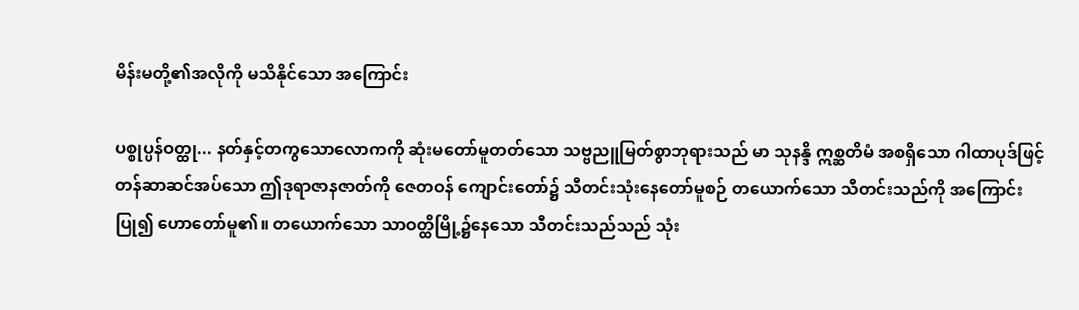မိန်းမတို့၏အလိုကို မသိနိုင်သော အကြောင်း

ပစ္စုပ္ပန်ဝတ္ထု... နတ်နှင့်တကွသောလောကကို ဆုံးမတော်မူတတ်သော သဗ္ဗညူမြတ်စွာဘုရားသည် မာ သုနန္ဒိ ဣစ္ဆတိမံ အစရှိသော ဂါထာပုဒ်ဖြင့်တန်ဆာဆင်အပ်သော ဤဒုရာဇာနဇာတ်ကို ဇေတဝန် ကျောင်းတော်၌ သီတင်းသုံးနေတော်မူစဉ် တယောက်သော သီတင်းသည်ကို အကြောင်း ပြု၍ ဟောတော်မူ၏။ တယောက်သော သာဝတ္ထိမြို့၌နေသော သီတင်းသည်သည် သုံး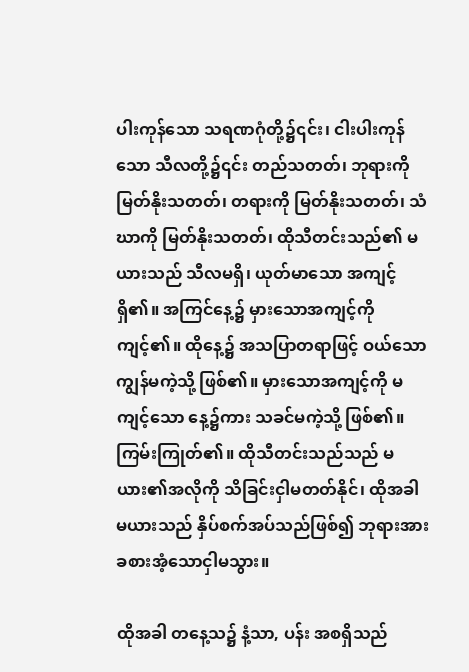ပါးကုန်သော သရဏဂုံတို့၌၎င်း၊ ငါးပါးကုန်သော သီလတို့၌၎င်း တည်သတတ်၊ ဘုရားကို မြတ်နိုးသတတ်၊ တရားကို မြတ်နိုးသတတ်၊ သံဃာကို မြတ်နိုးသတတ်၊ ထိုသီတင်းသည်၏ မယားသည် သီလမရှိ၊ ယုတ်မာသော အကျင့်ရှိ၏။ အကြင်နေ့၌ မှားသောအကျင့်ကို ကျင့်၏။ ထိုနေ့၌ အသပြာတရာဖြင့် ဝယ်သော ကျွန်မကဲ့သို့ ဖြစ်၏။ မှားသောအကျင့်ကို မကျင့်သော နေ့၌ကား သခင်မကဲ့သို့ ဖြစ်၏။ ကြမ်းကြုတ်၏။ ထိုသီတင်းသည်သည် မယား၏အလိုကို သိခြင်းငှါမတတ်နိုင်၊ ထိုအခါ မယားသည် နှိပ်စက်အပ်သည်ဖြစ်၍ ဘုရားအားခစားအံ့သောငှါမသွား။

ထိုအခါ တနေ့သ၌ နံ့သာ, ပန်း အစရှိသည်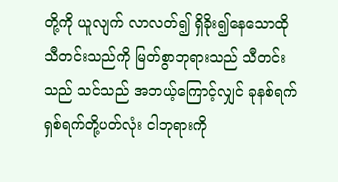တို့ကို ယူလျက် လာလတ်၍ ရှိခိုး၍နေသောထိုသီတင်းသည်ကို မြတ်စွာဘုရားသည် သီတင်းသည် သင်သည် အဘယ့်ကြောင့်လျှင် ခုနစ်ရက်ရှစ်ရက်တို့ပတ်လုံး ငါဘုရားကို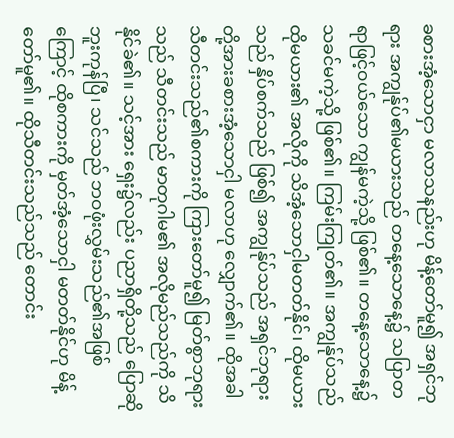ခစားအံ့သောငှာ မလာသနည်းဟု မိန့်တော်မူ၍ အရှင်ဘုရား အကျွန်ုပ်၏မယားသည် တနေ့သောနေ့၌ သပြာတရာဖြင့်ဝယ်သော ကျွန်မကဲ့သို့ ဖြစ်၏။ တနေ့သောနေ့၌ သခင်မကဲ့သို့ ဖြစ်၏။ ကြမ်းကြုတ်၏။ အကျွန်ုပ်သည် ထိုမယား၏ အလိုကို သိအံ့သောငှါမတတ်နိုင်၊ ထိုမယားသည် နှိပ်စက်သည် ဖြစ်၍ အကျွန်ုပ်သည် အရှင်ဘုရားတို့အားခစားအံ့သောငှါ မလာဟု လျှောက်၏။ ထိုအခါ သီတင်းသည်၏စကားကို ကြားတော်မူ၍ မြတ်စွာဘုရားသည် သီတင်းသည် မာတုဂါမ၏ အလိုမည်သည်ကို သိနိုင်ခဲ၏။ သင့်အား ရှေး၌လည်း ပညာရှိတို့သည် ပြောဆိုဘူးကုန်ပြီ၊ သင်သည် ဘဝဖုံးလွှမ်းသည်၏အဖြစ်ကြောင့် ထိုစကားကို မှတ်အံ့သောငှါ မတတ်နိုင်ဟု မိန့်တော်မူ၏။ ထိုသီတင်းသည်သည် တောင်း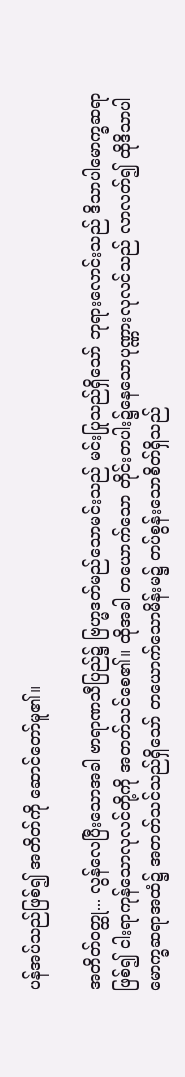ပန်အပ်သည်ဖြစ်၍ အတိတ်ကို ဆောင်တော်မူ၏။

အတိတ်ဝတ္ထု... လွန်လေပြီးသောအခါ ဗာရာဏသီပြည်၌ ဗြဟ္မဒတ်မည်သောမင်းသည် မင်းပြုသည်ရှိသော် ဘုရားလောင်းသည် ဒိသာပါမောက္ခဆရာဖြစ်၍ ငါးရာကုန်သောလုလင်တို့ကို အတတ်သင်စေ၏။ ထိုအခါ တယောက်သော တိုင်းတပါး၌နေသောပုဏ္ဏားလုလင်သည် လာလတ်၍ ထိုဒိသာပါမောက္ခဆရာအထံ၌ အတတ်သင်သည်ရှိသော် တယောက်သောမိန်းမ၌ တပ်စွန်းသောစိတ်ရှိသည်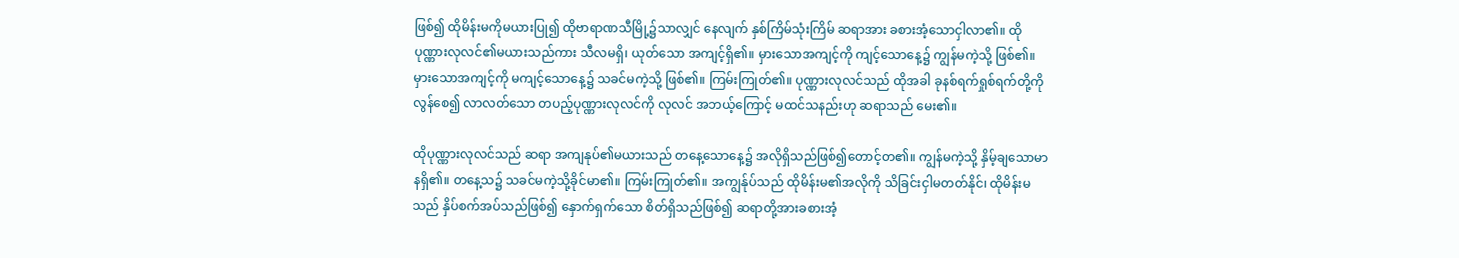ဖြစ်၍ ထိုမိန်းမကိုမယားပြု၍ ထိုဗာရာဏသီမြို့၌သာလျှင် နေလျက် နှစ်ကြိမ်သုံးကြိမ် ဆရာအား ခစားအံ့သောငှါလာ၏။ ထိုပုဏ္ဏားလုလင်၏မယားသည်ကား သီလမရှိ၊ ယုတ်သော အကျင့်ရှိ၏။ မှားသောအကျင့်ကို ကျင့်သောနေ့၌ ကျွန်မကဲ့သို့ ဖြစ်၏။ မှားသောအကျင့်ကို မကျင့်သောနေ့၌ သခင်မကဲ့သို့ ဖြစ်၏။ ကြမ်းကြုတ်၏။ ပုဏ္ဏားလုလင်သည် ထိုအခါ ခုနစ်ရက်ရှုစ်ရက်တို့ကိုလွန်စေ၍ လာလတ်သော တပည့်ပုဏ္ဏားလုလင်ကို လုလင် အဘယ့်ကြောင့် မထင်သနည်းဟု ဆရာသည် မေး၏။

ထိုပုဏ္ဏားလုလင်သည် ဆရာ အကျနုပ်၏မယားသည် တနေ့သောနေ့၌ အလိုရှိသည်ဖြစ်၍တောင့်တ၏။ ကျွန်မကဲ့သို့ နှိမ့်ချသောမာနရှိ၏။ တနေ့သ၌ သခင်မကဲ့သို့ခိုင်မာ၏။ ကြမ်းကြုတ်၏။ အကျွန်ုပ်သည် ထိုမိန်းမ၏အလိုကို သိခြင်းငှါမတတ်နိုင်၊ ထိုမိန်းမသည် နှိပ်စက်အပ်သည်ဖြစ်၍ နှောက်ရှက်သော စိတ်ရှိသည်ဖြစ်၍ ဆရာတို့အားခစားအံ့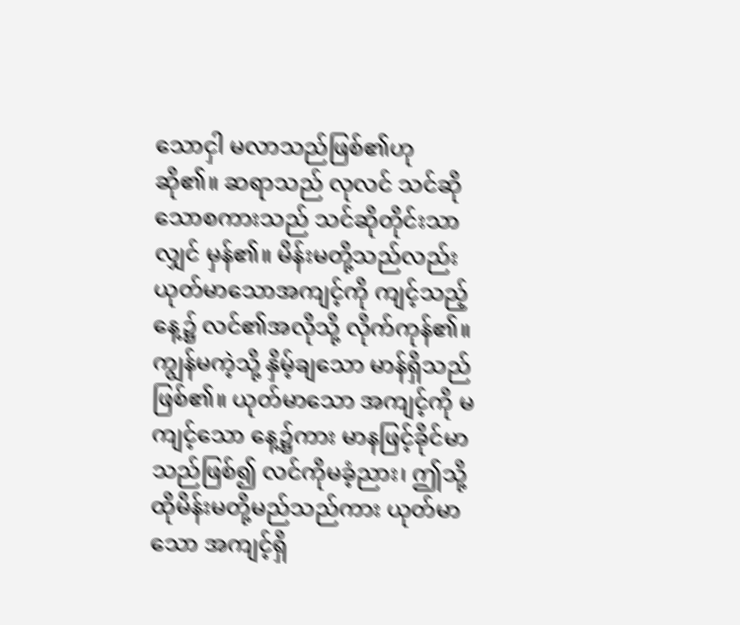သောငှါ မလာသည်ဖြစ်၏ဟု ဆို၏။ ဆရာသည် လုလင် သင်ဆိုသောစကားသည် သင်ဆိုတိုင်းသာလျှင် မှန်၏။ မိန်းမတို့သည်လည်း ယုတ်မာသောအကျင့်ကို ကျင့်သည့်နေ့၌ လင်၏အလိုသို့ လိုက်ကုန်၏။ ကျွန်မကဲ့သို့ နှိမ့်ချသော မာန်ရှိသည်ဖြစ်၏။ ယုတ်မာသော အကျင့်ကို မကျင့်သော နေ့၌ကား မာနဖြင့်ခိုင်မာသည်ဖြစ်၍ လင်ကိုမခံ့ညား၊ ဤသို့ ထိုမိန်းမတို့မည်သည်ကား ယုတ်မာသော အကျင့်ရှိ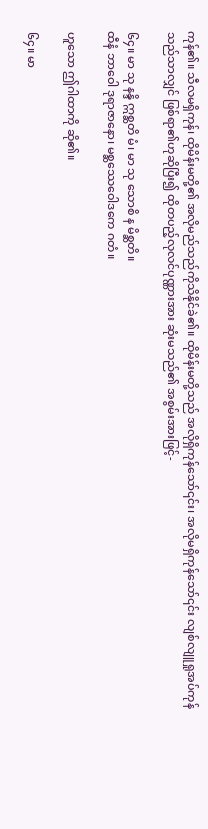ကုန်၏။ သီလမရှိကုန်၊ ထိုမိန်းမတို့၏ အလိုမည်သည်ကိုသိနိုင်ခဲ၏။ ထိုမိန်းမတို့သည် အလိုရှိကုန်သော်၎င်း၊ အလိုမရှိကုန်သော်၎င်း လျစ်လျူရှုအပ်ကုန်သည်သာလျှင် ဖြစ်ရာ၏ဟုဆိုပြီး၍ ထိုတပည့်လုလင်ပုဏ္ဏားအား ဆုံးမသည်၏ အစွမ်းအားဖြင့်-

၆၄။ မာ သု နန္ဒိ ဣစ္ဆတိ မံ၊ မာ သု သောစိ န မိစ္ဆတိ။
ထီနံ ဘာဝေါ ဒုရာဇာနော၊ မစ္ဆဿေဝေါဒကေ ဂတံ။

ဟူသော ဤဂါထာကို ဆို၏။

၆၄။ မာ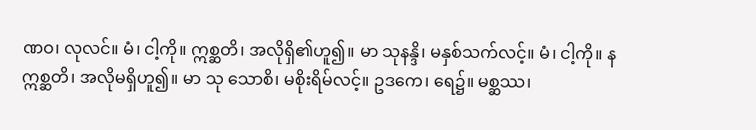ဏဝ၊ လုလင်။ မံ၊ ငါ့ကို။ ဣစ္ဆတိ၊ အလိုရှိ၏ဟူ၍။ မာ သုနန္ဒိ၊ မနှစ်သက်လင့်။ မံ၊ ငါ့ကို။ နဣစ္ဆတိ၊ အလိုမရှိဟူ၍။ မာ သု သောစိ၊ မစိုးရိမ်လင့်။ ဥဒကေ၊ ရေ၌။ မစ္ဆဿ၊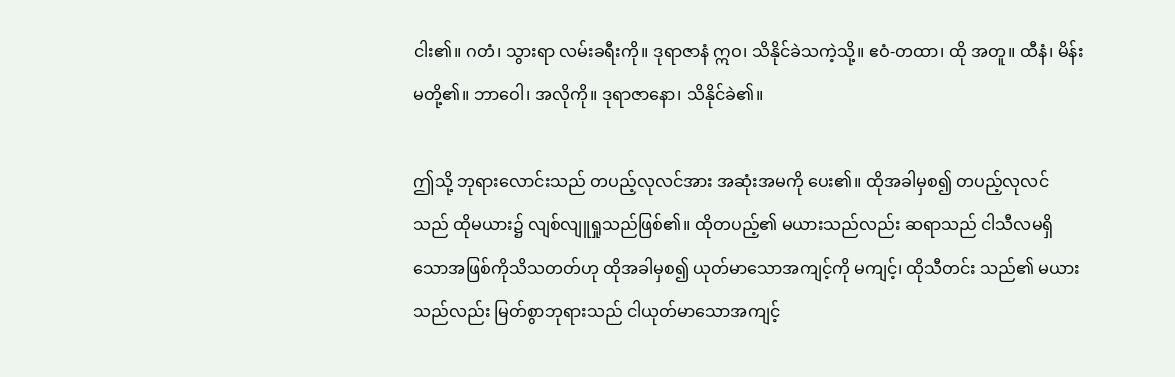ငါး၏။ ဂတံ၊ သွားရာ လမ်းခရီးကို။ ဒုရာဇာနံ ဣဝ၊ သိနိုင်ခဲသကဲ့သို့။ ဧဝံ-တထာ၊ ထို အတူ။ ထီနံ၊ မိန်းမတို့၏။ ဘာဝေါ၊ အလိုကို။ ဒုရာဇာနော၊ သိနိုင်ခဲ၏။

ဤသို့ ဘုရားလောင်းသည် တပည့်လုလင်အား အဆုံးအမကို ပေး၏။ ထိုအခါမှစ၍ တပည့်လုလင်သည် ထိုမယား၌ လျစ်လျူရှုသည်ဖြစ်၏။ ထိုတပည့်၏ မယားသည်လည်း ဆရာသည် ငါသီလမရှိသောအဖြစ်ကိုသိသတတ်ဟု ထိုအခါမှစ၍ ယုတ်မာသောအကျင့်ကို မကျင့်၊ ထိုသီတင်း သည်၏ မယားသည်လည်း မြတ်စွာဘုရားသည် ငါယုတ်မာသောအကျင့်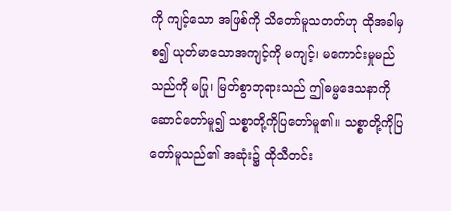ကို ကျင့်သော အဖြစ်ကို သိတော်မူသတတ်ဟု ထိုအခါမှစ၍ ယုတ်မာသောအကျင့်ကို မကျင့်၊ မကောင်းမှုမည်သည်ကို မပြု၊ မြတ်စွာဘုရားသည် ဤဓမ္မဒေသနာကို ဆောင်တော်မူ၍ သစ္စာတို့ကိုပြတော်မူ၏။ သစ္စာတို့ကိုပြတော်မူသည်၏ အဆုံး၌ ထိုသီတင်း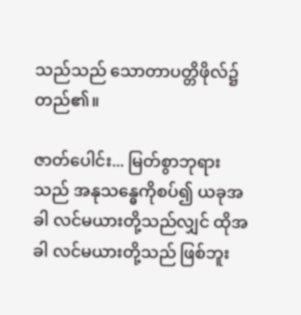သည်သည် သောတာပတ္တိဖိုလ်၌ တည်၏။

ဇာတ်ပေါင်း... မြတ်စွာဘုရားသည် အနုသန္ဓေကိုစပ်၍ ယခုအခါ လင်မယားတို့သည်လျှင် ထိုအခါ လင်မယားတို့သည် ဖြစ်ဘူး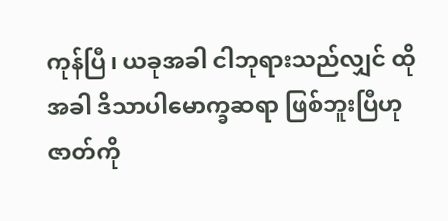ကုန်ပြီ၊ ယခုအခါ ငါဘုရားသည်လျှင် ထိုအခါ ဒိသာပါမောက္ခဆရာ ဖြစ်ဘူးပြီဟု ဇာတ်ကို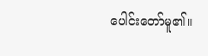ပေါင်းတော်မူ၏။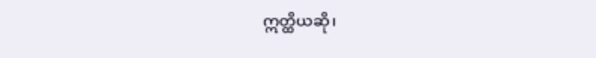ဣတ္ထိယဆို၊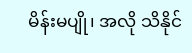မိန်းမပျို၊ အလို သိနိုင်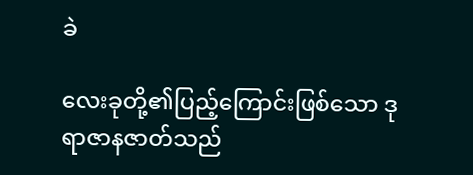ခဲ

လေးခုတို့၏ပြည့်ကြောင်းဖြစ်သော ဒုရာဇာနဇာတ်သည်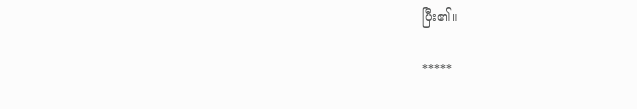ပြီး၏။

*****